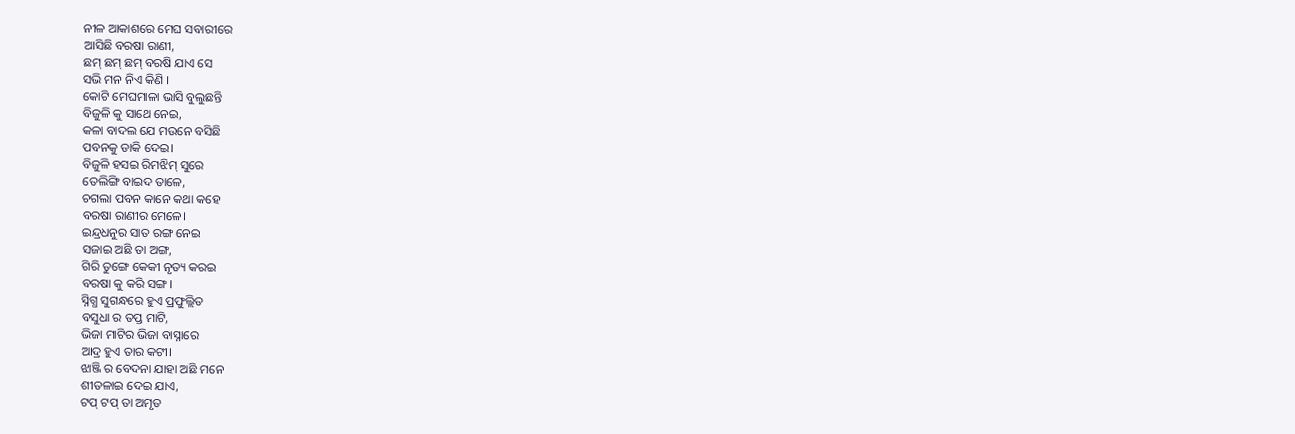ନୀଳ ଆକାଶରେ ମେଘ ସବାରୀରେ
ଆସିଛି ବରଷା ରାଣୀ,
ଛମ୍ ଛମ୍ ଛମ୍ ବରଷି ଯାଏ ସେ
ସଭି ମନ ନିଏ କିଣି ।
କୋଟି ମେଘମାଳା ଭାସି ବୁଲୁଛନ୍ତି
ବିଜୁଳି କୁ ସାଥେ ନେଇ,
କଳା ବାଦଲ ଯେ ମଉନେ ବସିଛି
ପବନକୁ ଡାକି ଦେଇ।
ବିଜୁଳି ହସଇ ରିମଝିମ୍ ସୁରେ
ତେଲିଙ୍ଗି ବାଇଦ ତାଳେ,
ଚଗଲା ପବନ କାନେ କଥା କହେ
ବରଷା ରାଣୀର ମେଳେ।
ଇନ୍ଦ୍ରଧନୁର ସାତ ରଙ୍ଗ ନେଇ
ସଜାଇ ଅଛି ତା ଅଙ୍ଗ,
ଗିରି ତୁଙ୍ଗେ କେକୀ ନୃତ୍ୟ କରଇ
ବରଷା କୁ କରି ସଙ୍ଗ।
ସ୍ନିଗ୍ଧ ସୁଗନ୍ଧରେ ହୁଏ ପ୍ରଫୁଲ୍ଲିତ
ବସୁଧା ର ତପ୍ତ ମାଟି,
ଭିଜା ମାଟିର ଭିଜା ବାସ୍ନାରେ
ଆଦ୍ର ହୁଏ ତାର କଟୀ।
ଝାଞ୍ଜି ର ବେଦନା ଯାହା ଅଛି ମନେ
ଶୀତଳାଇ ଦେଇ ଯାଏ,
ଟପ୍ ଟପ୍ ତା ଅମୃତ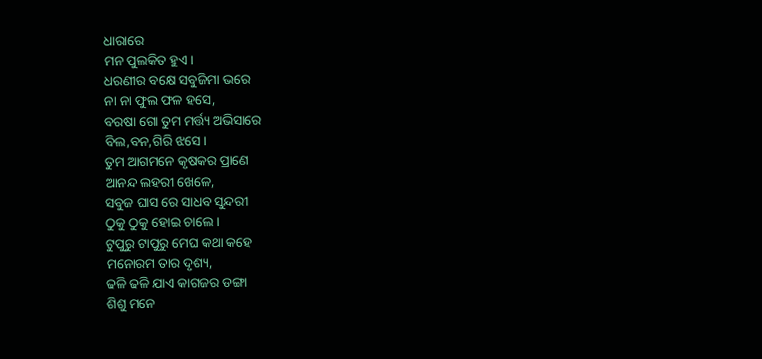ଧାରାରେ
ମନ ପୁଲକିତ ହୁଏ।
ଧରଣୀର ବକ୍ଷେ ସବୁଜିମା ଭରେ
ନା ନା ଫୁଲ ଫଳ ହସେ,
ବରଷା ଗୋ ତୁମ ମର୍ତ୍ତ୍ୟ ଅଭିସାରେ
ବିଲ,ବନ,ଗିରି ଝସେ।
ତୁମ ଆଗମନେ କୃଷକର ପ୍ରାଣେ
ଆନନ୍ଦ ଲହରୀ ଖେଳେ,
ସବୁଜ ଘାସ ରେ ସାଧବ ସୁନ୍ଦରୀ
ଠୁକୁ ଠୁକୁ ହୋଇ ଚାଲେ।
ଟୁପୁରୁ ଟାପୁରୁ ମେଘ କଥା କହେ
ମନୋରମ ତାର ଦୃଶ୍ୟ,
ଢଳି ଢଳି ଯାଏ କାଗଜର ଡଙ୍ଗା
ଶିଶୁ ମନେ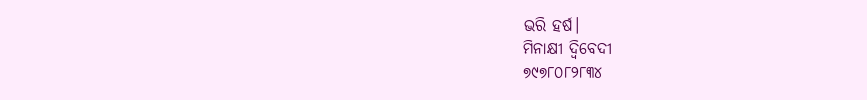ଭରି ହର୍ଷ।
ମିନାକ୍ଷୀ ଦ୍ବିବେଦୀ
୭୯୭୮୦୮୨୮୩୪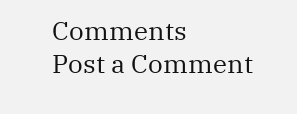Comments
Post a Comment